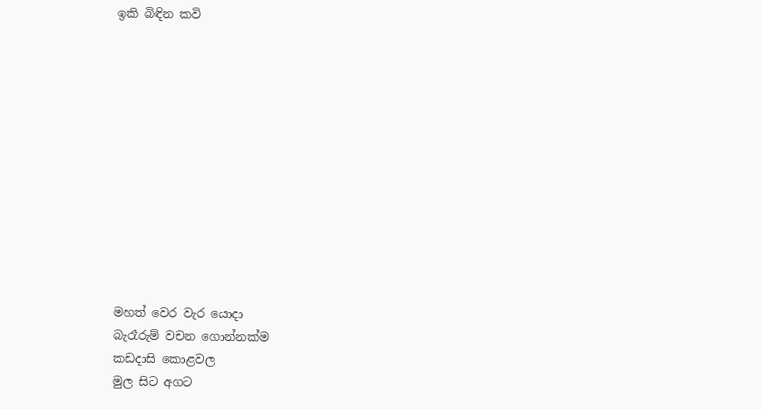ඉකි බිඳින කවි












මහත් වෙර වැර යොදා
බැරෑරුම් වචන ගොන්නක්ම
කඩදාසි කොළවල
මුල සිට අගට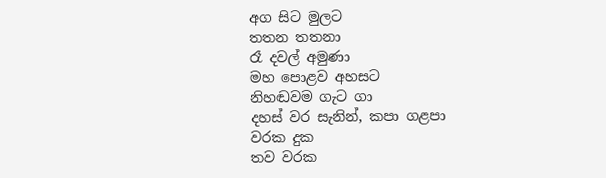අග සිට මුලට
තතන තතනා
රෑ දවල් අමුණා
මහ පොළව අහසට
නිහඬවම ගැට ගා
දහස් වර සැනින්, කපා ගළපා
වරක දුක
තව වරක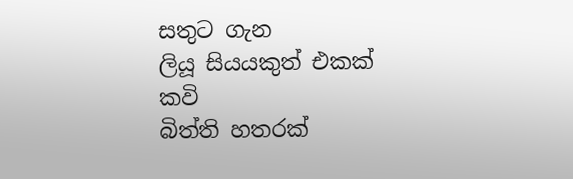සතුට ගැන
ලියූ සියයකුත් එකක් කවි
බිත්ති හතරක්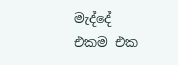මැද්දේ
එකම එක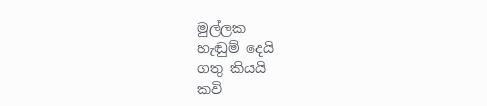මුල්ලක
හැඬුම් දෙයි
ගතු කියයි
කවි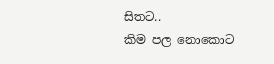සිතට..
කිම පල නොකොට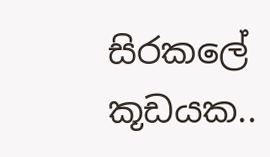සිරකලේ කූඩයක..